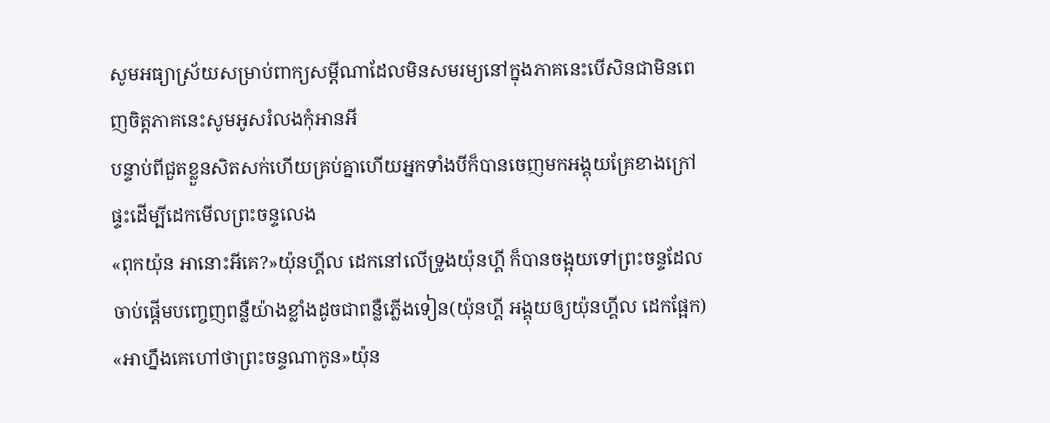សូមអធ្យាស្រ័យសម្រាប់ពាក្យសម្តីណាដែលមិនសមរម្យនៅក្នុងភាគនេះបើសិនជាមិនពេញចិត្តភាគនេះសូមអូសរំលងកុំអានអី
បន្ទាប់ពីជួតខ្លួនសិតសក់ហើយគ្រប់គ្នាហើយអ្នកទាំងបីក៏បានចេញមកអង្គុយគ្រែខាងក្រៅផ្ទះដើម្បីដេកមើលព្រះចន្ទលេង
«ពុកយ៉ុន អានោះអីគេ?»យ៉ុនហ្គីល ដេកនៅលើទ្រូងយ៉ុនហ្គី ក៏បានចង្អុយទៅព្រះចន្ទដែលចាប់ផ្តើមបញ្ចេញពន្លឺយ៉ាងខ្លាំងដូចជាពន្លឺភ្លើងទៀន(យ៉ុនហ្គី អង្គុយឲ្យយ៉ុនហ្គីល ដេកផ្អែក)
«អាហ្នឹងគេហៅថាព្រះចន្ទណាកូន»យ៉ុន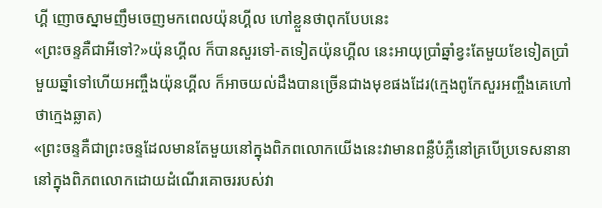ហ្គី ញោចស្នាមញឹមចេញមកពេលយ៉ុនហ្គីល ហៅខ្លួនថាពុកបែបនេះ
«ព្រះចន្ទគឺជាអីទៅ?»យ៉ុនហ្គីល ក៏បានសួរទៅ-តទៀតយ៉ុនហ្គីល នេះអាយុប្រាំឆ្នាំខ្វះតែមួយខែទៀតប្រាំមួយឆ្នាំទៅហើយអញ្ចឹងយ៉ុនហ្គីល ក៏អាចយល់ដឹងបានច្រើនជាងមុខផងដែរ(ក្មេងពូកែសួរអញ្ចឹងគេហៅថាក្មេងឆ្លាត)
«ព្រះចន្ទគឺជាព្រះចន្ទដែលមានតែមួយនៅក្នុងពិភពលោកយើងនេះវាមានពន្លឺបំភ្លឺនៅគ្របើប្រទេសនានានៅក្នុងពិភពលោកដោយដំណើរគោចររបស់វា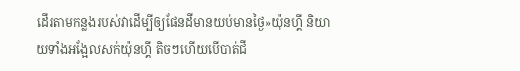ដើរតាមកន្លងរបស់វាដើម្បីឲ្យផែនដីមានយប់មានថ្ងៃ»យ៉ុនហ្គី និយាយទាំងអង្អែលសក់យ៉ុនហ្គី តិចៗហើយបើបាត់ជី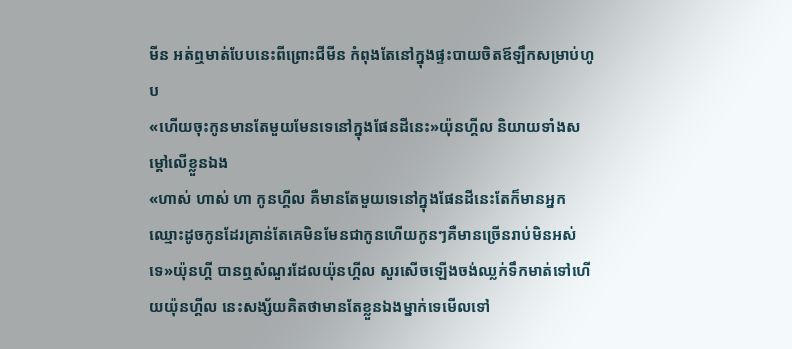មីន អត់ឮមាត់បែបនេះពីព្រោះជីមីន កំពុងតែនៅក្នុងផ្ទះបាយចិតឪឡឹកសម្រាប់ហូប
«ហើយចុះកូនមានតែមួយមែនទេនៅក្នុងផែនដីនេះ»យ៉ុនហ្គីល និយាយទាំងសម្តៅលើខ្លួនឯង
«ហាស់ ហាស់ ហា កូនហ្គីល គឺមានតែមួយទេនៅក្នុងផែនដីនេះតែក៏មានអ្នកឈ្មោះដូចកូនដែរគ្រាន់តែគេមិនមែនជាកូនហើយកូនៗគឺមានច្រើនរាប់មិនអស់ទេ»យ៉ុនហ្គី បានឮសំណួរដែលយ៉ុនហ្គីល សួរសើចឡើងចង់ឈ្លក់ទឹកមាត់ទៅហើយយ៉ុនហ្គីល នេះសង្ស័យគិតថាមានតែខ្លួនឯងម្នាក់ទេមើលទៅ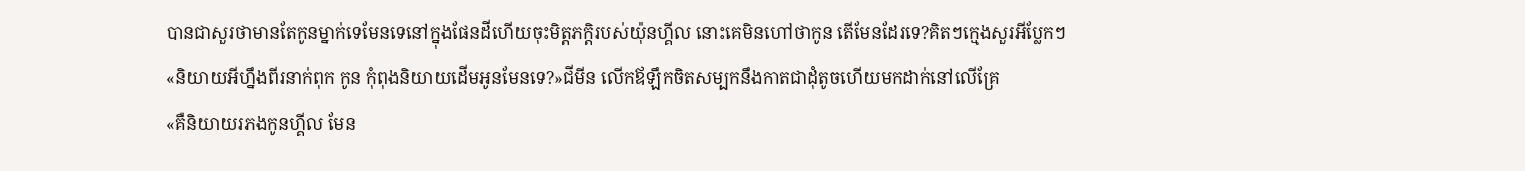បានជាសួរថាមានតែកូនម្នាក់ទេមែនទេនៅក្នុងផែនដីហើយចុះមិត្តភក្តិរបស់យ៉ុនហ្គីល នោះគេមិនហៅថាកូន តើមែនដែរទេ?គិតៗក្មេងសួរអីប្លែកៗ
«និយាយអីហ្នឹងពីរនាក់ពុក កូន កុំពុងនិយាយដើមអូនមែនទេ?»ជីមីន លើកឪឡឹកចិតសម្បកនឹងកាតជាដុំតូចហើយមកដាក់នៅលើគ្រែ
«គឺនិយាយរភងកូនហ្គីល មែន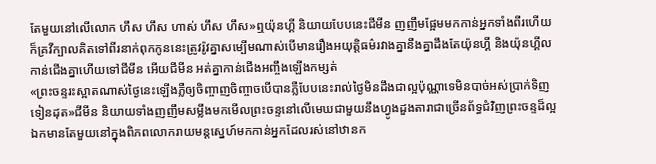តែមួយនៅលើលោក ហឹស ហឹស ហាស់ ហឹស ហឹស»ឮយ៉ុនហ្គី និយាយបែបនេះជីមីន ញញឹមផ្អែមមកកាន់អ្នកទាំងពីរហើយក៏គ្រវីក្បាលគិតទៅពីរនាក់ពុកកូននេះត្រូវរ៉ូវគ្នាសម្បើមណាស់បើមានរឿងអយុត្តិធម៌រវាងគ្នានឹងគ្នាដឹងតែយ៉ុនហ្គី និងយ៉ុនហ្គីល កាន់ជើងគ្នាហើយទៅជីមីន អើយជីមីន អត់គ្នាកាន់ជើងអញ្ចឹងឡើងកម្សត់
«ព្រះចន្ទរះស្អាតណាស់ថ្ងៃនេះឡើងភ្លឺឲ្យចិញ្ចាញចិញ្ចាចបើបានភ្លឺបែបនេះរាល់ថ្ងៃមិនដឹងជាល្អប៉ុណ្ណាទេមិនបាច់អស់ប្រាក់ទិញទៀនដុត»ជីមីន និយាយទាំងញញឹមសម្លឹងមកមើលព្រះចន្ទនៅលើមេឃជាមួយនឹងហ្វូងដួងតារាជាច្រើនព័ទ្ធជំវិញព្រះចន្ទដ៏ល្អឯកមានតែមួយនៅក្នុងពិភពលោករាយមន្តស្នេហ៍មកកាន់អ្នកដែលរស់នៅឋានក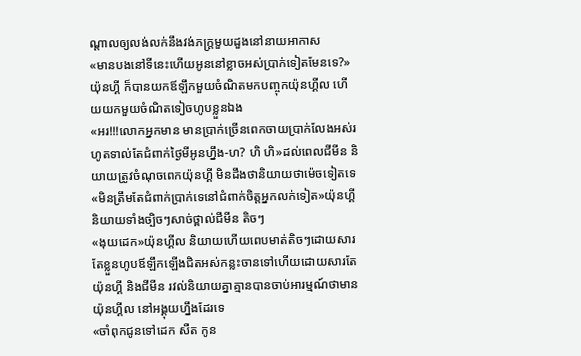ណ្តាលឲ្យលង់លក់នឹងវង់ភក្ត្រមួយដួងនៅនាយអាកាស
«មានបងនៅទីនេះហើយអូននៅខ្លាចអស់ប្រាក់ទៀតមែនទេ?»យ៉ុនហ្គី ក៏បានយកឪឡឹកមួយចំណិតមកបញ្ចុកយ៉ុនហ្គីល ហើយយកមួយចំណិតទៀចហូបខ្លួនឯង
«អរ!!!លោកអ្នកមាន មានប្រាក់ច្រើនពេកចាយប្រាក់លែងអស់រហូតទាល់តែជំពាក់ថ្ងៃមីអូនហ្នឹង-ហ? ហិ ហិ»ដល់ពេលជីមីន និយាយត្រូវចំណុចពេកយ៉ុនហ្គី មិនដឹងថានិយាយថាម៉េចទៀតទេ
«មិនត្រឹមតែជំពាក់ប្រាក់ទេនៅជំពាក់ចិត្តអ្នកលក់ទៀត»យ៉ុនហ្គី និយាយទាំងច្បិចៗសាច់ថ្ពាល់ជីមីន តិចៗ
«ងុយដេក»យ៉ុនហ្គីល និយាយហើយពេបមាត់តិចៗដោយសារតែខ្លួនហូបឪឡឹកឡើងជិតអស់កន្លះចានទៅហើយដោយសារតែយ៉ុនហ្គី និងជីមីន រវល់និយាយគ្នាគ្មានបានចាប់អារម្មណ៍ថាមានយ៉ុនហ្គីល នៅអង្គុយហ្នឹងដែរទេ
«ចាំពុកជូនទៅដេក សឺត កូន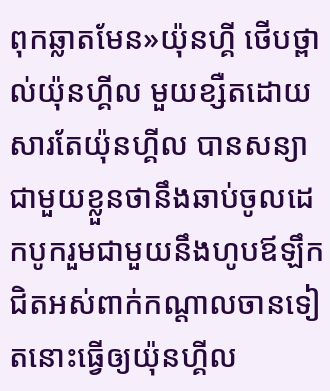ពុកឆ្លាតមែន»យ៉ុនហ្គី ថើបថ្ពាល់យ៉ុនហ្គីល មួយខ្សឺតដោយសារតែយ៉ុនហ្គីល បានសន្យាជាមួយខ្លួនថានឹងឆាប់ចូលដេកបូករួមជាមួយនឹងហូបឪឡឹកជិតអស់ពាក់កណ្តាលចានទៀតនោះធ្វើឲ្យយ៉ុនហ្គីល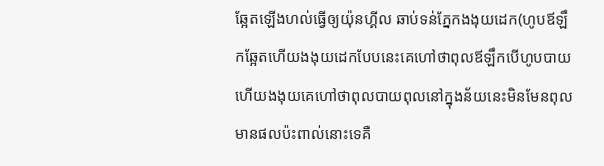ឆ្អែតឡើងហល់ធ្វើឲ្យយ៉ុនហ្គីល ឆាប់ទន់ភ្នែកងងុយដេក(ហូបឪឡឹកឆ្អែតហើយងងុយដេកបែបនេះគេហៅថាពុលឪឡឹកបើហូបបាយហើយងងុយគេហៅថាពុលបាយពុលនៅក្នុងន័យនេះមិនមែនពុលមានផលប៉ះពាល់នោះទេគឺ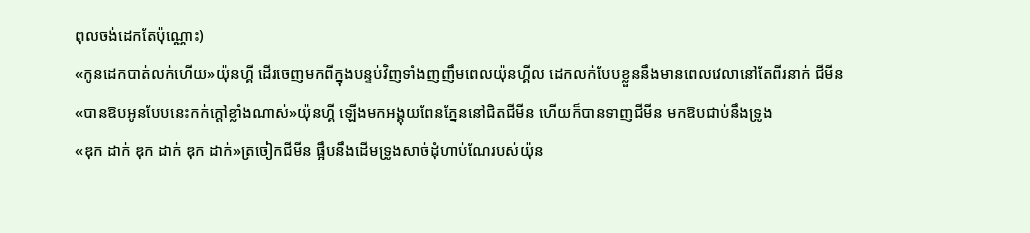ពុលចង់ដេកតែប៉ុណ្ណោះ)
«កូនដេកបាត់លក់ហើយ»យ៉ុនហ្គី ដើរចេញមកពីក្នុងបន្ទប់វិញទាំងញញឹមពេលយ៉ុនហ្គីល ដេកលក់បែបខ្លួននឹងមានពេលវេលានៅតែពីរនាក់ ជីមីន
«បានឱបអូនបែបនេះកក់ក្តៅខ្លាំងណាស់»យ៉ុនហ្គី ឡើងមកអង្គុយពែនភ្នែននៅជិតជីមីន ហើយក៏បានទាញជីមីន មកឱបជាប់នឹងទ្រូង
«ឌុក ដាក់ ឌុក ដាក់ ឌុក ដាក់»ត្រចៀកជីមីន ផ្អឹបនឹងដើមទ្រូងសាច់ដុំហាប់ណែរបស់យ៉ុន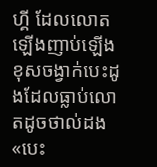ហ្គី ដែលលោតឡើងញាប់ឡើងខុសចង្វាក់បេះដូងដែលធ្លាប់លោតដូចថាល់ដង
«បេះ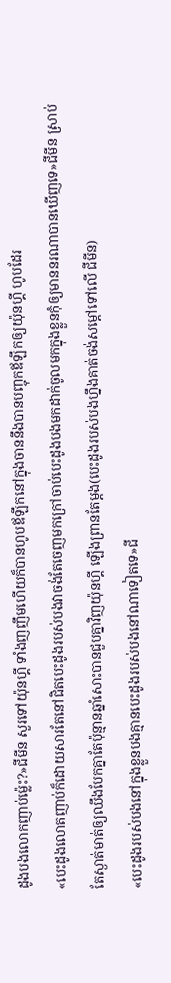ដូងបងលោកញាប់ម្ល៉េះ?»ជីមីន សួរទៅយ៉ុនហ្គី ទាំងញញឹមហើយក៏បានហូបឪឡឹកនៅក្នុងចាននឹងបានបញ្ចុកឪឡឹកឲ្យយ៉ុនហ្គី ហូបដែរ
«បេះដូងលោតញាប់ក៏ដោយសារតែនៅជិតបេះដូងរបស់បងវាចង់តែចេញមកក្រៅចាប់បេះដូងបងមកដាក់ចូលមកក្នុងខ្លួនកុំឲ្យមាននរណាបានឃើញទេ»ជីមីន ស្រាប់តែស្ងាត់មាត់ឲ្យឈឹងបែកគ្នាតែប៉ុន្មានឆ្នាំសោះបានជួបគ្នាវិញយ៉ុនហ្គី ឡើងព្រានតែម្តង(បេះដូងរបស់បងហ្នឹងគាត់ចង់សម្តៅទៅលើ ជីមីន)
«បេះដូងរបស់បងនៅក្នុងខ្លួនបងគ្មានបេះដូងរបស់បងនៅណាទៀតទេ»ជី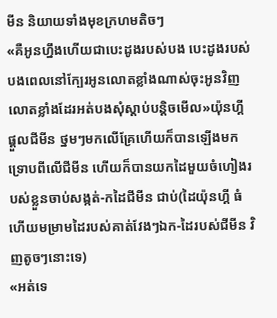មីន និយាយទាំងមុខក្រហមតិចៗ
«គឺអូនហ្នឹងហើយជាបេះដូងរបស់បង បេះដូងរបស់បងពេលនៅក្បែរអូនលោតខ្លាំងណាស់ចុះអូនវិញលោតខ្លាំងដែរអត់បងសុំស្តាប់បន្តិចមើល»យ៉ុនហ្គី ផ្តួលជីមីន ថ្នមៗមកលើគ្រែហើយក៏បានឡើងមកទ្រោបពីលើជីមីន ហើយក៏បានយកដៃមួយចំហៀងរបស់ខ្លួនចាប់សង្កត់-កដៃជីមីន ជាប់(ដៃយ៉ុនហ្គី ធំហើយមម្រាមដៃរបស់គាត់វែងៗឯក-ដៃរបស់ជីមីន វិញតូចៗនោះទេ)
«អត់ទេ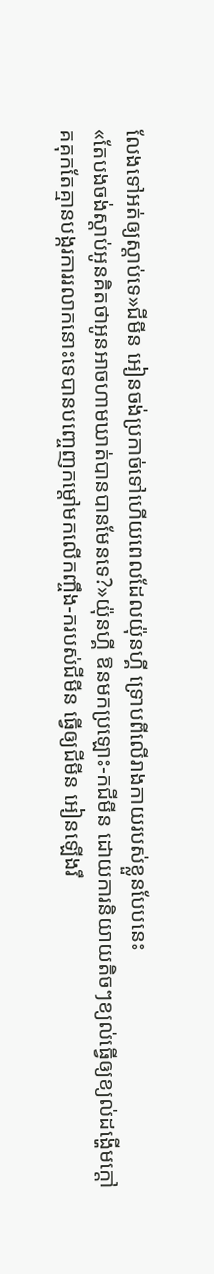លែងទៅអត់ឲ្យស្តាប់ទេ»ជីមីន អៀនចង់ប្រកាច់ទៅហើយពេលដែលយ៉ុនហ្គី ទ្រោបពីលើរាងកាយរបស់ខ្លួនបែបនេះ
«តែបងចង់ស្តាប់អូនគិតថាអូនអាចហាមឃាត់បានបានមែនទេ?»យ៉ុនហ្គី ឱនមកប្រឡោះ-កជីមីន ដោយការនិយាយតិចៗខ្យល់ធ្វើឲ្យខ្យល់ដង្ហើមក្តៅគគុកតែគ្មានបង្ករការរលាកនោះទេបានបញ្ចេញកម្តៅមកលើកញ្ចឹង-ករបស់ជីមីន ធ្វើឲ្យជីមីន អៀនឡើងរឹ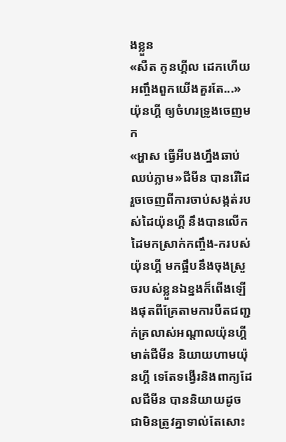ងខ្លួន
«សឺត កូនហ្គីល ដេកហើយអញ្ចឹងពួកយើងគួរតែ...»យ៉ុនហ្គី ឲ្យចំហរទ្រូងចេញមក
«អ្ហាស ធ្វើអីបងហ្នឹងឆាប់ឈប់ភ្លាម»ជីមីន បានរើដៃរួចចេញពីការចាប់សង្កត់របស់ដៃយ៉ុនហ្គី នឹងបានលើកដៃមកស្រាក់កញ្ចឹង-ករបស់យ៉ុនហ្គី មកផ្អឹបនឹងចុងស្រួចរបស់ខ្លួនឯខ្នងក៏ពើងឡើងផុតពីគ្រែតាមការបឺតជញ្ជក់គ្រលាស់អណ្តាលយ៉ុនហ្គី មាត់ជីមីន និយាយហាមយ៉ុនហ្គី ទេតែទង្វើរនិងពាក្យដែលជីមីន បាននិយាយដូចជាមិនត្រូវគ្នាទាល់តែសោះ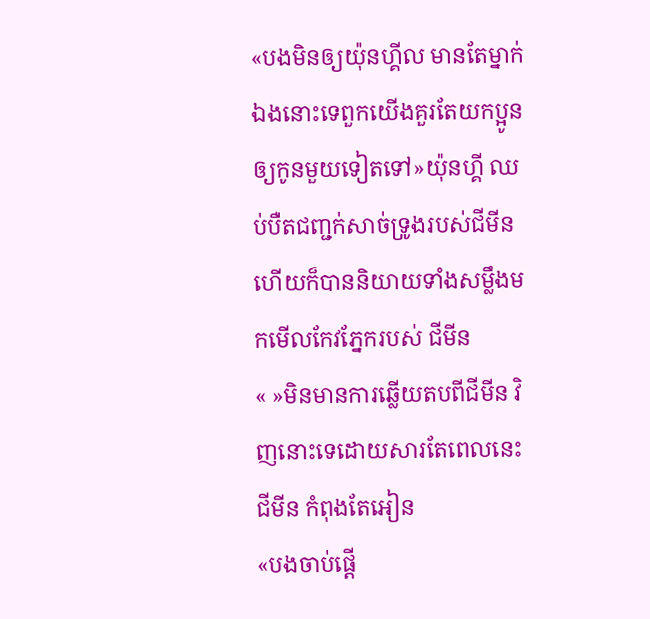«បងមិនឲ្យយ៉ុនហ្គីល មានតែម្នាក់ឯងនោះទេពួកយើងគួរតែយកប្អូនឲ្យកូនមួយទៀតទៅ»យ៉ុនហ្គី ឈប់បឺតជញ្ជក់សាច់ទ្រូងរបស់ជីមីន ហើយក៏បាននិយាយទាំងសម្លឹងមកមើលកែវភ្នែករបស់ ជីមីន
« »មិនមានការឆ្លើយតបពីជីមីន វិញនោះទេដោយសារតែពេលនេះជីមីន កំពុងតែអៀន
«បងចាប់ផ្តើ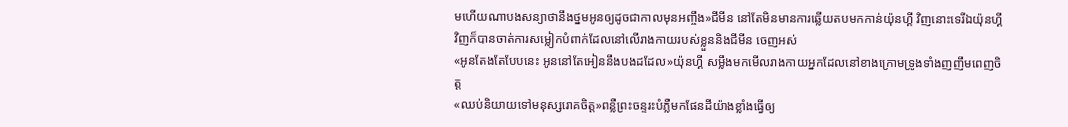មហើយណាបងសន្យាថានឹងថ្នមអូនឲ្យដូចជាកាលមុនអញ្ចឹង»ជីមីន នៅតែមិនមានការឆ្លើយតបមកកាន់យ៉ុនហ្គី វិញនោះទេរីឯយ៉ុនហ្គី វិញក៏បានចាត់ការសម្លៀកបំពាក់ដែលនៅលើរាងកាយរបស់ខ្លួននិងជីមីន ចេញអស់
«អូនតែងតែបែបនេះ អូននៅតែអៀននឹងបងដដែល»យ៉ុនហ្គី សម្លឹងមកមើលរាងកាយអ្នកដែលនៅខាងក្រោមទ្រូងទាំងញញឹមពេញចិត្ត
«ឈប់និយាយទៅមនុស្សរោគចិត្ត»ពន្លឺព្រះចន្ទរះបំភ្លឺមកផែនដីយ៉ាងខ្លាំងធ្វើឲ្យ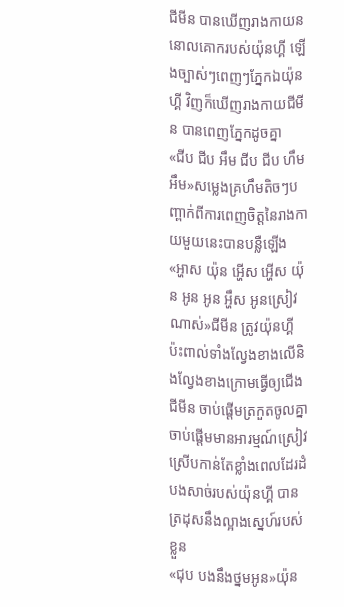ជីមីន បានឃើញរាងកាយននោលគោករបស់យ៉ុនហ្គី ឡើងច្បាស់ៗពេញៗភ្នែកឯយ៉ុនហ្គី វិញក៏ឃើញរាងកាយជីមីន បានពេញភ្នែកដូចគ្នា
«ជីប ជីប អឹម ជីប ជីប ហឹម អឹម»សម្លេងគ្រហឹមតិចៗបញ្ពាក់ពីការពេញចិត្តនៃរាងកាយមួយនេះបានបន្លឺឡើង
«អ្ហាស យ៉ុន អ្ហើស អ្ហើស យ៉ុន អូន អូន អ្ហឹស អូនស្រៀវណាស់»ជីមីន ត្រូវយ៉ុនហ្គី ប៉ះពាល់ទាំងល្វែងខាងលើនិងល្វែងខាងក្រោមធ្វើឲ្យជើងជីមីន ចាប់ផ្តើមត្រកួតចូលគ្នាចាប់ផ្តើមមានអារម្មណ៍ស្រៀវស្រើបកាន់តែខ្លាំងពេលដែរដំបងសាច់របស់យ៉ុនហ្គី បានត្រដុសនឹងល្អាងស្នេហ៍របស់ខ្លួន
«ជុប បងនឹងថ្នមអូន»យ៉ុន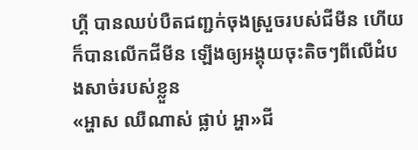ហ្គី បានឈប់បឺតជញ្ជក់ចុងស្រួចរបស់ជីមីន ហើយក៏បានលើកជីមីន ឡើងឲ្យអង្គុយចុះតិចៗពីលើដំបងសាច់របស់ខ្លួន
«អ្ហាស ឈឺណាស់ ផ្លាប់ អ្ហា»ជី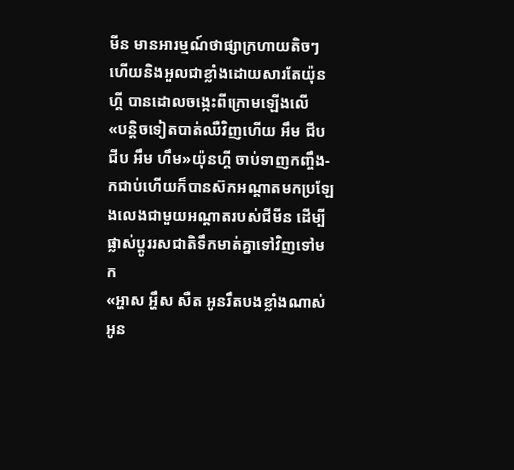មីន មានអារម្មណ៍ថាផ្សាក្រហាយតិចៗហើយនិងអួលជាខ្លាំងដោយសារតែយ៉ុនហ្គី បានដោលចង្កេះពីក្រោមឡើងលើ
«បន្តិចទៀតបាត់ឈឺវិញហើយ អឹម ជីប ជីប អឹម ហឹម»យ៉ុនហ្គី ចាប់ទាញកញ្ចឹង-កជាប់ហើយក៏បានស៊កអណ្តាតមកប្រឡែងលេងជាមួយអណ្តាតរបស់ជីមីន ដើម្បីផ្លាស់ប្តូររសជាតិទឹកមាត់គ្នាទៅវិញទៅមក
«អ្ហាស អ្ហឹស សឺត អូនរឹតបងខ្លាំងណាស់អូន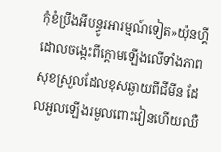កុំខំប្រឹងអីបន្ធូរអារម្មណ៍ទៀត»យ៉ុនហ្គី ដោលចង្កេះពីក្តោមឡើងលើទាំងភាពសុខស្រួលដែលខុសឆ្ងាយពីជីមីន ដែលអួលឡើងរមួលពោះវៀនហើយឈឺ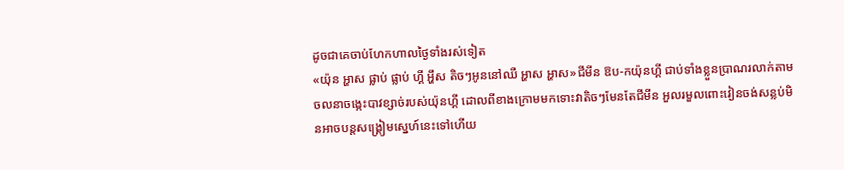ដូចជាគេចាប់ហែកហាលថ្ងៃទាំងរស់ទៀត
«យ៉ុន អ្ហាស ផ្លាប់ ផ្លាប់ ហ្គី អ្ហឹស តិចៗអូននៅឈឺ អ្ហាស អ្ហាស»ជីមីន ឱប-កយ៉ុនហ្គី ជាប់ទាំងខ្លួនប្រាណរលាក់តាមចលនាចង្កេះបាវខ្សាច់របស់យ៉ុនហ្គី ដោលពីខាងក្រោមមកទោះវាតិចៗមែនតែជីមីន អួលរមួលពោះវៀនចង់សន្លប់មិនអាចបន្តសង្រ្គៀមស្នេហ៍នេះទៅហើយ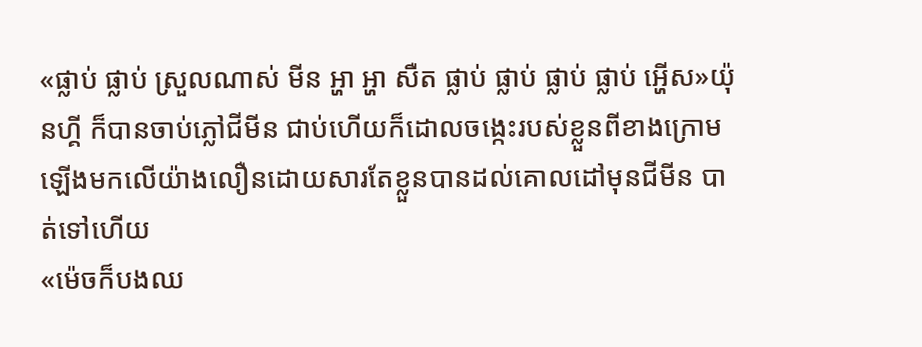«ផ្លាប់ ផ្លាប់ ស្រួលណាស់ មីន អ្ហា អ្ហា សឺត ផ្លាប់ ផ្លាប់ ផ្លាប់ ផ្លាប់ អ្ហើស»យ៉ុនហ្គី ក៏បានចាប់ភ្លៅជីមីន ជាប់ហើយក៏ដោលចង្កេះរបស់ខ្លួនពីខាងក្រោមឡើងមកលើយ៉ាងលឿនដោយសារតែខ្លួនបានដល់គោលដៅមុនជីមីន បាត់ទៅហើយ
«ម៉េចក៏បងឈ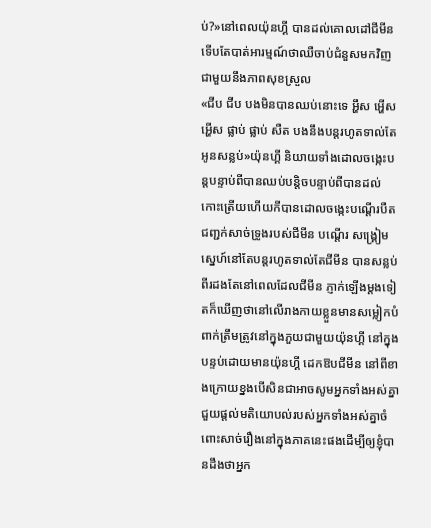ប់?»នៅពេលយ៉ុនហ្គី បានដល់គោលដៅជីមីន ទើបតែបាត់អារម្មណ៍ថាឈឺចាប់ជំនួសមកវិញជាមួយនឹងភាពសុខស្រួល
«ជីប ជីប បងមិនបានឈប់នោះទេ អ្ហឹស អ្ហើស អ្ហើស ផ្លាប់ ផ្លាប់ សឺត បងនឹងបន្តរហូតទាល់តែអូនសន្លប់»យ៉ុនហ្គី និយាយទាំងដោលចង្កេះបន្តបន្ទាប់ពីបានឈប់បន្តិចបន្ទាប់ពីបានដល់កោះត្រើយហើយកីបានដោលចង្កេះបណ្តើរបឺតជញ្ជក់សាច់ទ្រូងរបស់ជីមីន បណ្តើរ សង្គ្រៀមស្នេហ៍នៅតែបន្តរហូតទាល់តែជីមីន បានសន្លប់ពីរដងតែនៅពេលដែលជីមីន ភ្ញាក់ឡើងម្តងទៀតក៏ឃើញថានៅលើរាងកាយខ្លួនមានសម្លៀកបំពាក់ត្រឹមត្រូវនៅក្នុងភួយជាមួយយ៉ុនហ្គី នៅក្នុងបន្ទប់ដោយមានយ៉ុនហ្គី ដេកឱបជីមីន នៅពីខាងក្រោយខ្នងបើសិនជាអាចសូមអ្នកទាំងអស់គ្នាជួយផ្តល់មតិយោបល់របស់អ្នកទាំងអស់គ្នាចំពោះសាច់រឿងនៅក្នុងភាគនេះផងដើម្បីឲ្យខ្ញុំបានដឹងថាអ្នក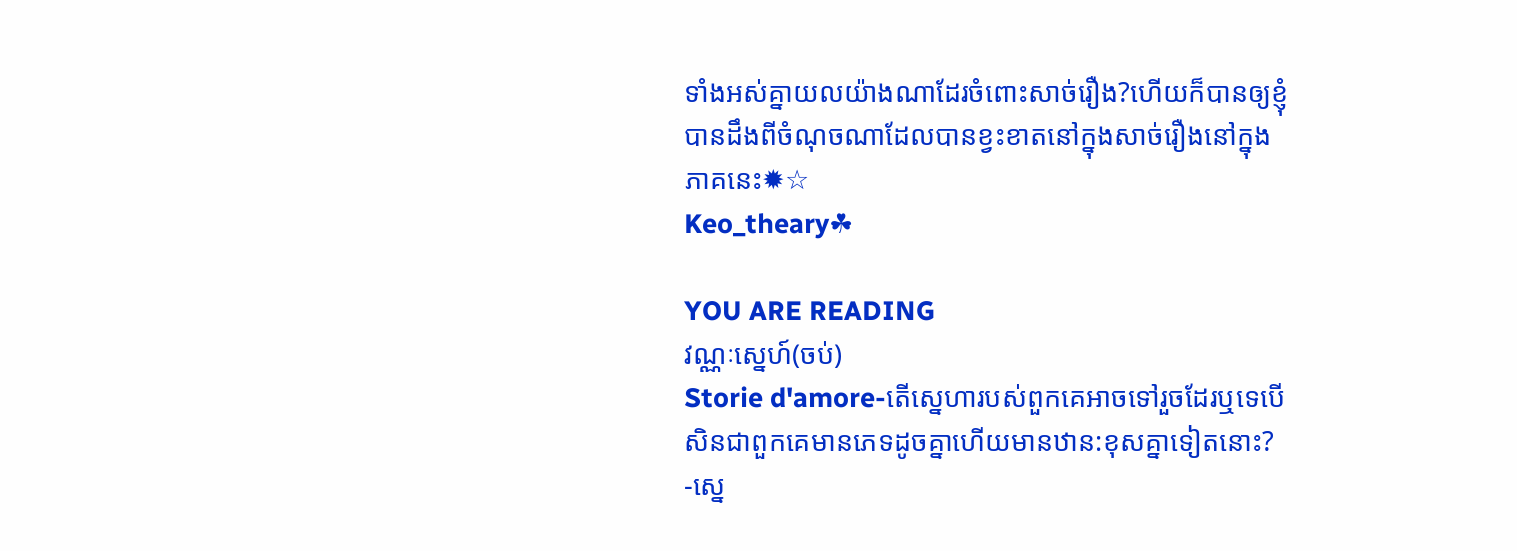ទាំងអស់គ្នាយលយ៉ាងណាដែរចំពោះសាច់រឿង?ហើយក៏បានឲ្យខ្ញុំបានដឹងពីចំណុចណាដែលបានខ្វះខាតនៅក្នុងសាច់រឿងនៅក្នុងភាគនេះ✹☆
Keo_theary☘

YOU ARE READING
វណ្ណៈស្នេហ៍(ចប់)
Storie d'amore-តើស្នេហារបស់ពួកគេអាចទៅរួចដែរឬទេបើសិនជាពួកគេមានភេទដូចគ្នាហើយមានឋាន:ខុសគ្នាទៀតនោះ? -ស្នេ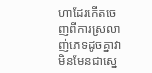ហាដែរកើតចេញពីការស្រលាញ់ភេទដូចគ្នាវាមិនមែនជាស្នេ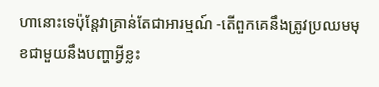ហានោះទេប៉ុន្តែវាគ្រាន់តែជាអារម្មណ៍ -តើពួកគេនឹងត្រូវប្រឈមមុខជាមួយនឹងបញ្ហាអ្វីខ្លះ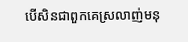បើសិនជាពួកគេស្រលាញ់មនុ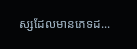ស្សដែលមានភេទដ...